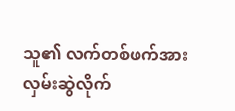သူ၏ လက်တစ်ဖက်အား လှမ်းဆွဲလိုက်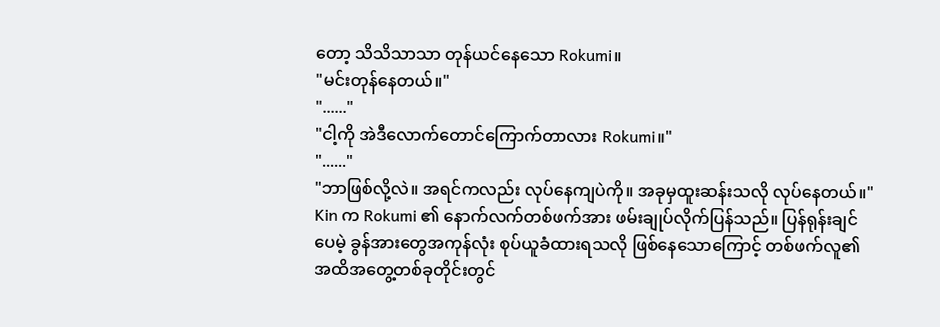တော့ သိသိသာသာ တုန်ယင်နေသော Rokumi။
"မင်းတုန်နေတယ်။"
"......"
"ငါ့ကို အဲဒီလောက်တောင်ကြောက်တာလား Rokumi။"
"......"
"ဘာဖြစ်လို့လဲ။ အရင်ကလည်း လုပ်နေကျပဲကို။ အခုမှထူးဆန်းသလို လုပ်နေတယ်။"
Kin က Rokumi ၏ နောက်လက်တစ်ဖက်အား ဖမ်းချုပ်လိုက်ပြန်သည်။ ပြန်ရုန်းချင်ပေမဲ့ ခွန်အားတွေအကုန်လုံး စုပ်ယူခံထားရသလို ဖြစ်နေသောကြောင့် တစ်ဖက်လူ၏ အထိအတွေ့တစ်ခုတိုင်းတွင်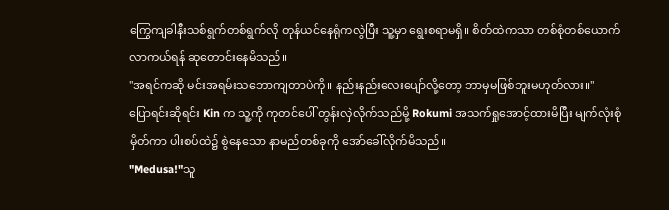ကြွေကျခါနီးသစ်ရွက်တစ်ရွက်လို တုန်ယင်နေရုံကလွဲပြီး သူ့မှာ ရွေးစရာမရှိ။ စိတ်ထဲကသာ တစ်စုံတစ်ယောက် လာကယ်ရန် ဆုတောင်းနေမိသည်။
"အရင်ကဆို မင်းအရမ်းသဘောကျတာပဲကို။ နည်းနည်းလေးပျော်လို့တော့ ဘာမှမဖြစ်ဘူးမဟုတ်လား။"
ပြောရင်းဆိုရင်း Kin က သူ့ကို ကုတင်ပေါ် တွန်းလှဲလိုက်သည်မို့ Rokumi အသက်ရှုအောင့်ထားမိပြီး မျက်လုံးစုံမှိတ်ကာ ပါးစပ်ထဲ၌ စွဲနေသော နာမည်တစ်ခုကို အော်ခေါ်လိုက်မိသည်။
"Medusa!"သူ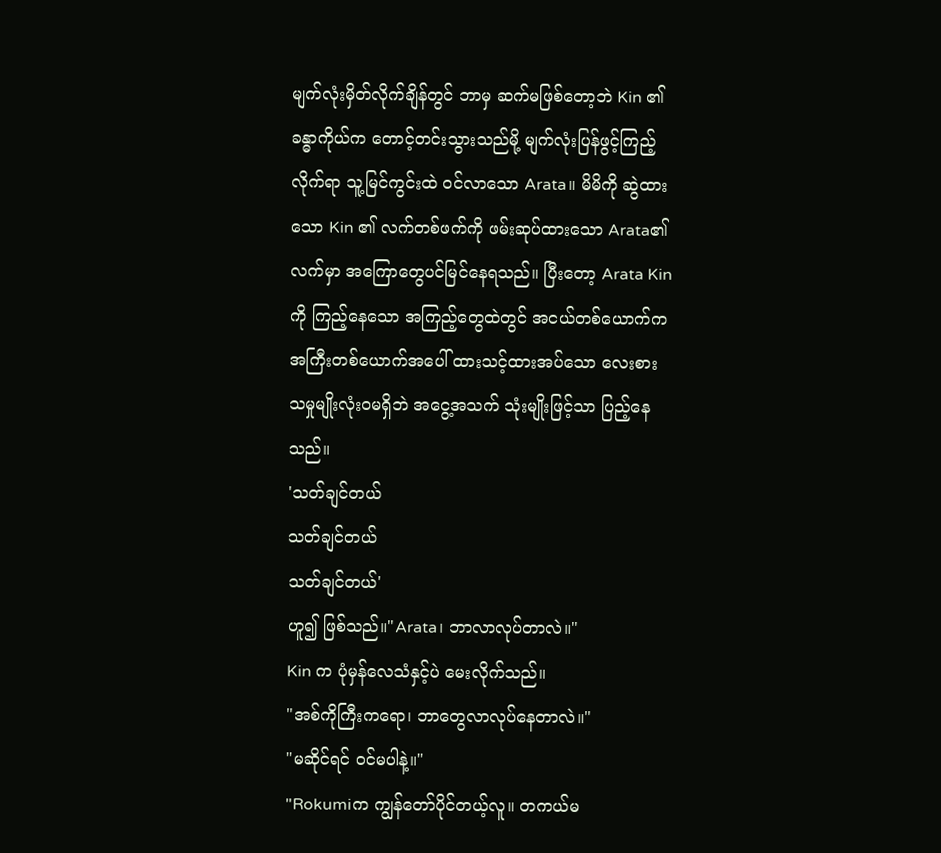မျက်လုံးမှိတ်လိုက်ချိန်တွင် ဘာမှ ဆက်မဖြစ်တော့ဘဲ Kin ၏ ခန္ဓာကိုယ်က တောင့်တင်းသွားသည်မို့ မျက်လုံးပြန်ဖွင့်ကြည့်လိုက်ရာ သူ့မြင်ကွင်းထဲ ဝင်လာသော Arata။ မိမိကို ဆွဲထားသော Kin ၏ လက်တစ်ဖက်ကို ဖမ်းဆုပ်ထားသော Arata၏ လက်မှာ အကြောတွေပင်မြင်နေရသည်။ ပြီးတော့ Arata Kin ကို ကြည့်နေသော အကြည့်တွေထဲတွင် အငယ်တစ်ယောက်က အကြီးတစ်ယောက်အပေါ် ထားသင့်ထားအပ်သော လေးစားသမှုမျိုးလုံးဝမရှိဘဲ အငွေ့အသက် သုံးမျိုးဖြင့်သာ ပြည့်နေသည်။
'သတ်ချင်တယ်
သတ်ချင်တယ်
သတ်ချင်တယ်'
ဟူ၍ ဖြစ်သည်။"Arata၊ ဘာလာလုပ်တာလဲ။"
Kin က ပုံမှန်လေသံနှင့်ပဲ မေးလိုက်သည်။
"အစ်ကိုကြီးကရော၊ ဘာတွေလာလုပ်နေတာလဲ။"
"မဆိုင်ရင် ဝင်မပါနဲ့။"
"Rokumiက ကျွန်တော်ပိုင်တယ့်လူ။ တကယ်မ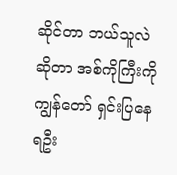ဆိုင်တာ ဘယ်သူလဲဆိုတာ အစ်ကိုကြီးကို ကျွန်တော် ရှင်းပြနေရဦး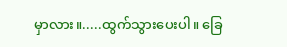မှာလား။.....ထွက်သွားပေးပါ။ ခြေ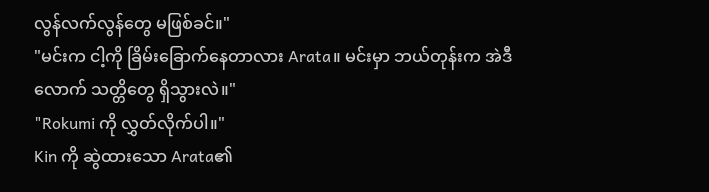လွန်လက်လွန်တွေ မဖြစ်ခင်။"
"မင်းက ငါ့ကို ခြိမ်းခြောက်နေတာလား Arata။ မင်းမှာ ဘယ်တုန်းက အဲဒီလောက် သတ္တိတွေ ရှိသွားလဲ။"
"Rokumi ကို လွှတ်လိုက်ပါ။"
Kin ကို ဆွဲထားသော Arata၏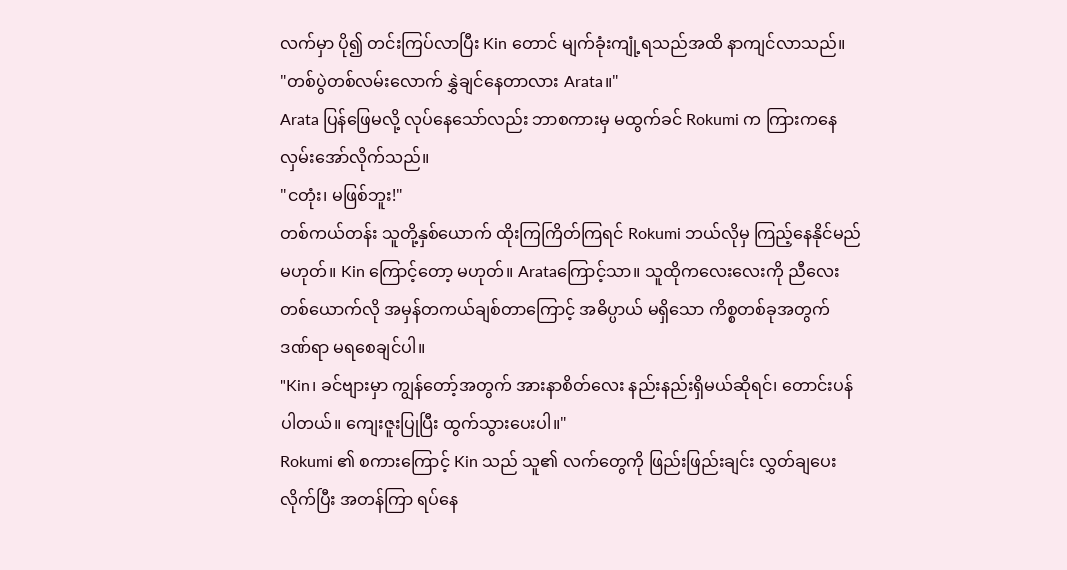လက်မှာ ပို၍ တင်းကြပ်လာပြီး Kin တောင် မျက်ခုံးကျုံ့ရသည်အထိ နာကျင်လာသည်။
"တစ်ပွဲတစ်လမ်းလောက် နွှဲချင်နေတာလား Arata။"
Arata ပြန်ဖြေမလို့ လုပ်နေသော်လည်း ဘာစကားမှ မထွက်ခင် Rokumi က ကြားကနေ လှမ်းအော်လိုက်သည်။
"ငတုံး၊ မဖြစ်ဘူး!"
တစ်ကယ်တန်း သူတို့နှစ်ယောက် ထိုးကြကြိတ်ကြရင် Rokumi ဘယ်လိုမှ ကြည့်နေနိုင်မည်မဟုတ်။ Kin ကြောင့်တော့ မဟုတ်။ Arataကြောင့်သာ။ သူထိုကလေးလေးကို ညီလေးတစ်ယောက်လို အမှန်တကယ်ချစ်တာကြောင့် အဓိပ္ပာယ် မရှိသော ကိစ္စတစ်ခုအတွက် ဒဏ်ရာ မရစေချင်ပါ။
"Kin၊ ခင်ဗျားမှာ ကျွန်တော့်အတွက် အားနာစိတ်လေး နည်းနည်းရှိမယ်ဆိုရင်၊ တောင်းပန်ပါတယ်။ ကျေးဇူးပြုပြီး ထွက်သွားပေးပါ။"
Rokumi ၏ စကားကြောင့် Kin သည် သူ၏ လက်တွေကို ဖြည်းဖြည်းချင်း လွှတ်ချပေးလိုက်ပြီး အတန်ကြာ ရပ်နေ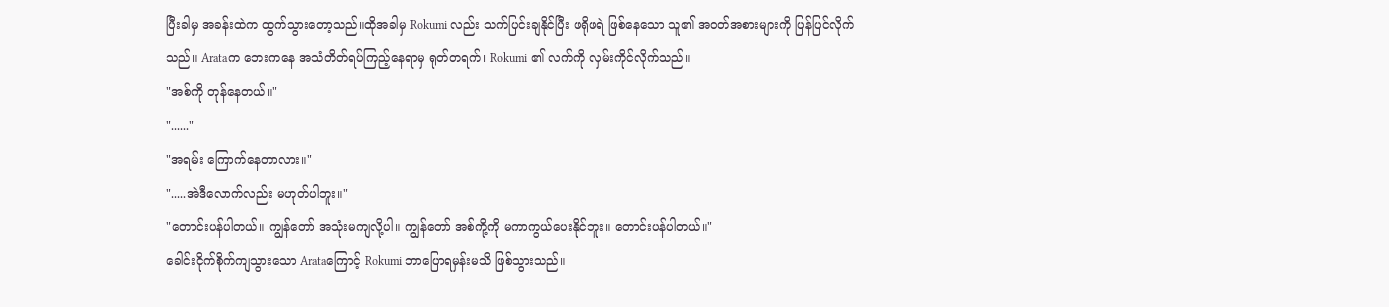ပြီးခါမှ အခန်းထဲက ထွက်သွားတော့သည်။ထိုအခါမှ Rokumi လည်း သက်ပြင်းချနိုင်ပြီး ဖရိုဖရဲ ဖြစ်နေသော သူ၏ အဝတ်အစားများကို ပြန်ပြင်လိုက်သည်။ Arataက ဘေးကနေ အသံတိတ်ရပ်ကြည့်နေရာမှ ရုတ်တရက်၊ Rokumi ၏ လက်ကို လှမ်းကိုင်လိုက်သည်။
"အစ်ကို တုန်နေတယ်။"
"......"
"အရမ်း ကြောက်နေတာလား။"
".....အဲဒီလောက်လည်း မဟုတ်ပါဘူး။"
"တောင်းပန်ပါတယ်။ ကျွန်တော် အသုံးမကျလို့ပါ။ ကျွန်တော် အစ်ကို့ကို မကာကွယ်ပေးနိုင်ဘူး။ တောင်းပန်ပါတယ်။"
ခေါင်းငိုက်စိုက်ကျသွားသော Arataကြောင့် Rokumi ဘာပြောရမှန်းမသိ ဖြစ်သွားသည်။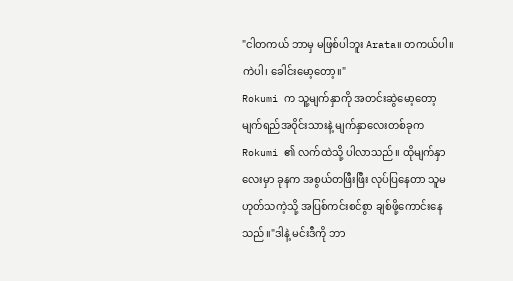"ငါတကယ် ဘာမှ မဖြစ်ပါဘူး Arata။ တကယ်ပါ။ ကဲပါ၊ ခေါင်းမော့တော့။"
Rokumi က သူ့မျက်နှာကို အတင်းဆွဲမော့တော့ မျက်ရည်အဝိုင်းသားနဲ့ မျက်နှာလေးတစ်ခုက Rokumi ၏ လက်ထဲသို့ ပါလာသည်။ ထိုမျက်နှာလေးမှာ ခုနက အစွယ်တဖြီးဖြီး လုပ်ပြနေတာ သူမဟုတ်သကဲ့သို့ အပြစ်ကင်းစင်စွာ ချစ်ဖို့ကောင်းနေသည်။"ဒါနဲ့ မင်းဒီကို ဘာ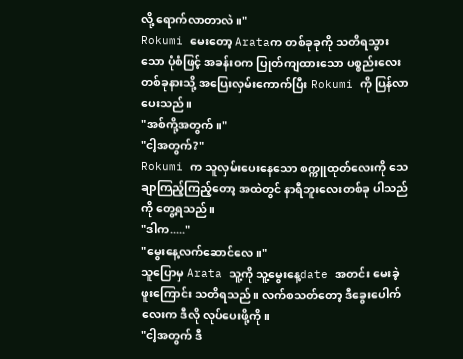လို့ ရောက်လာတာလဲ။"
Rokumi မေးတော့ Arataက တစ်ခုခုကို သတိရသွားသော ပုံစံဖြင့် အခန်းဝက ပြုတ်ကျထားသော ပစ္စည်းလေးတစ်ခုနားသို့ အပြေးလှမ်းကောက်ပြီး Rokumi ကို ပြန်လာပေးသည်။
"အစ်ကို့အတွက်။"
"ငါ့အတွက်?"
Rokumi က သူလှမ်းပေးနေသော စက္ကူထုတ်လေးကို သေချာကြည့်ကြည့်တော့ အထဲတွင် နာရီဘူးလေးတစ်ခု ပါသည်ကို တွေ့ရသည်။
"ဒါက....."
"မွေးနေ့လက်ဆောင်လေ။"
သူပြောမှ Arata သူ့ကို သူ့မွေးနေ့date အတင်း မေးခဲ့ဖူးကြောင်း သတိရသည်။ လက်စသတ်တော့ ဒီခွေးပေါက်လေးက ဒီလို လုပ်ပေးဖို့ကို။
"ငါ့အတွက် ဒီ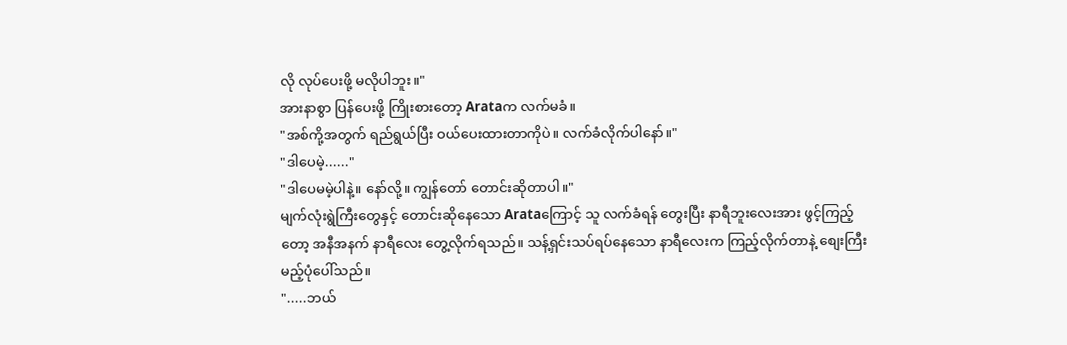လို လုပ်ပေးဖို့ မလိုပါဘူး။"
အားနာစွာ ပြန်ပေးဖို့ ကြိုးစားတော့ Arataက လက်မခံ။
"အစ်ကို့အတွက် ရည်ရွယ်ပြီး ဝယ်ပေးထားတာကိုပဲ။ လက်ခံလိုက်ပါနော်။"
"ဒါပေမဲ့......"
"ဒါပေမမဲ့ပါနဲ့။ နော်လို့။ ကျွန်တော် တောင်းဆိုတာပါ။"
မျက်လုံးရွဲကြီးတွေနှင့် တောင်းဆိုနေသော Arataကြောင့် သူ လက်ခံရန် တွေးပြီး နာရီဘူးလေးအား ဖွင့်ကြည့်တော့ အနီအနက် နာရီလေး တွေ့လိုက်ရသည်။ သန့်ရှင်းသပ်ရပ်နေသော နာရီလေးက ကြည့်လိုက်တာနဲ့ စျေးကြီးမည့်ပုံပေါ်သည်။
".....ဘယ်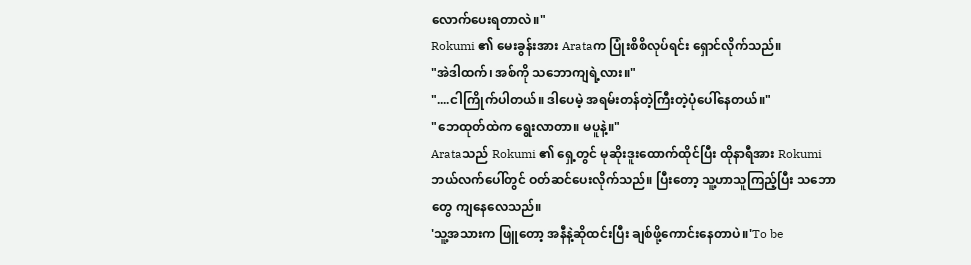လောက်ပေးရတာလဲ။"
Rokumi ၏ မေးခွန်းအား Arataက ပြုံးစိစိလုပ်ရင်း ရှောင်လိုက်သည်။
"အဲဒါထက်၊ အစ်ကို သဘောကျရဲ့လား။"
"....ငါကြိုက်ပါတယ်။ ဒါပေမဲ့ အရမ်းတန်တဲ့ကြီးတဲ့ပုံပေါ်နေတယ်။"
"ဘေထုတ်ထဲက ရွေးလာတာ။ မပူနဲ့။"
Arataသည် Rokumi ၏ ရှေ့တွင် မုဆိုးဒူးထောက်ထိုင်ပြီး ထိုနာရီအား Rokumi ဘယ်လက်ပေါ်တွင် ဝတ်ဆင်ပေးလိုက်သည်။ ပြီးတော့ သူ့ဟာသူကြည့်ပြီး သဘောတွေ ကျနေလေသည်။
'သူ့အသားက ဖြူတော့ အနီနဲ့ဆိုထင်းပြီး ချစ်ဖို့ကောင်းနေတာပဲ။'To be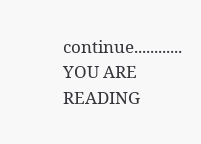continue............
YOU ARE READING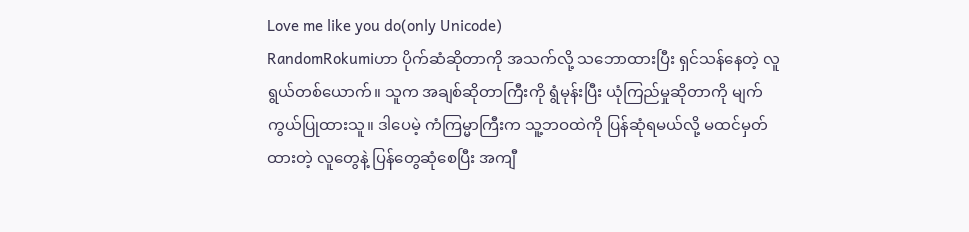Love me like you do(only Unicode)
RandomRokumiဟာ ပိုက်ဆံဆိုတာကို အသက်လို့ သဘောထားပြီး ရှင်သန်နေတဲ့ လူရွယ်တစ်ယောက်။ သူက အချစ်ဆိုတာကြီးကို ရွံမုန်းပြီး ယုံကြည်မှုဆိုတာကို မျက်ကွယ်ပြုထားသူ။ ဒါပေမဲ့ ကံကြမ္မာကြီးက သူ့ဘဝထဲကို ပြန်ဆုံရမယ်လို့ မထင်မှတ်ထားတဲ့ လူတွေနဲ့ ပြန်တွေဆုံစေပြီး အကျီ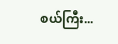စယ်ကြီး...